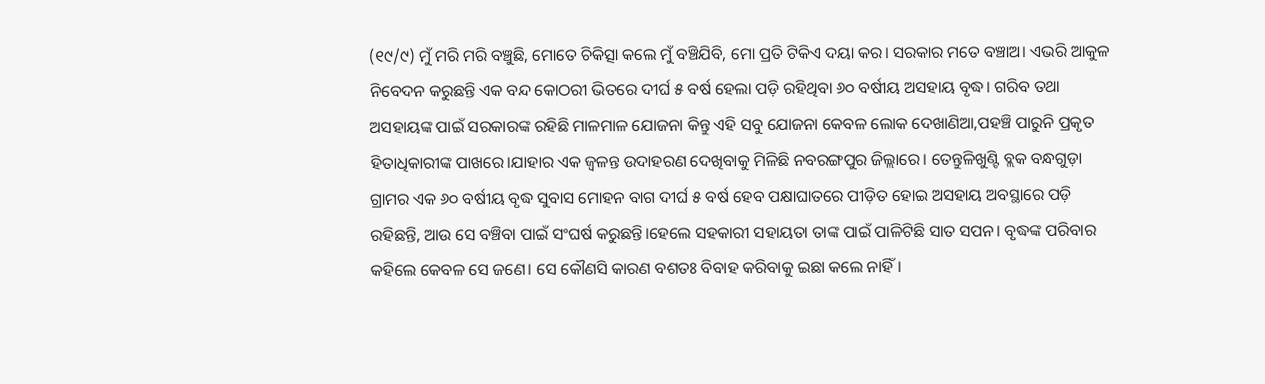(୧୯/୯) ମୁଁ ମରି ମରି ବଞ୍ଚୁଛି, ମୋତେ ଚିକିତ୍ସା କଲେ ମୁଁ ବଞ୍ଚିଯିବି, ମୋ ପ୍ରତି ଟିକିଏ ଦୟା କର। ସରକାର ମତେ ବଞ୍ଚାଅ। ଏଭରି ଆକୁଳ ନିବେଦନ କରୁଛନ୍ତି ଏକ ବନ୍ଦ କୋଠରୀ ଭିତରେ ଦୀର୍ଘ ୫ ବର୍ଷ ହେଲା ପଡ଼ି ରହିଥିବା ୬୦ ବର୍ଷୀୟ ଅସହାୟ ବୃଦ୍ଧ। ଗରିବ ତଥା ଅସହାୟଙ୍କ ପାଇଁ ସରକାରଙ୍କ ରହିଛି ମାଳମାଳ ଯୋଜନା କିନ୍ତୁ ଏହି ସବୁ ଯୋଜନା କେବଳ ଲୋକ ଦେଖାଣିଆ,ପହଞ୍ଚି ପାରୁନି ପ୍ରକୃତ ହିତାଧିକାରୀଙ୍କ ପାଖରେ।ଯାହାର ଏକ ଜ୍ୱଳନ୍ତ ଉଦାହରଣ ଦେଖିବାକୁ ମିଳିଛି ନବରଙ୍ଗପୁର ଜିଲ୍ଲାରେ। ତେନ୍ତୁଳିଖୁଣ୍ଟି ବ୍ଲକ ବନ୍ଧଗୁଡ଼ା ଗ୍ରାମର ଏକ ୬୦ ବର୍ଷୀୟ ବୃଦ୍ଧ ସୁବାସ ମୋହନ ବାଗ ଦୀର୍ଘ ୫ ବର୍ଷ ହେବ ପକ୍ଷାଘାତରେ ପୀଡ଼ିତ ହୋଇ ଅସହାୟ ଅବସ୍ଥାରେ ପଡ଼ି ରହିଛନ୍ତି, ଆଉ ସେ ବଞ୍ଚିବା ପାଇଁ ସଂଘର୍ଷ କରୁଛନ୍ତି।ହେଲେ ସହକାରୀ ସହାୟତା ତାଙ୍କ ପାଇଁ ପାଳିଟିଛି ସାତ ସପନ। ବୃଦ୍ଧଙ୍କ ପରିବାର କହିଲେ କେବଳ ସେ ଜଣେ। ସେ କୌଣସି କାରଣ ବଶତଃ ବିବାହ କରିବାକୁ ଇଛା କଲେ ନାହିଁ।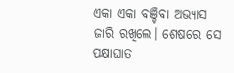ଏକା ଏକା ବଞ୍ଚିବା ଅଭ୍ୟାସ ଜାରି ରଖିଲେ। ଶେଷରେ ସେ ପକ୍ଷାଘାତ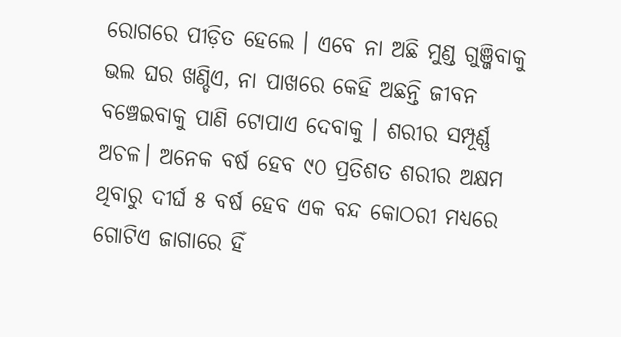ରୋଗରେ ପୀଡ଼ିତ ହେଲେ । ଏବେ ନା ଅଛି ମୁଣ୍ଡ ଗୁଞ୍ଜିବାକୁ ଭଲ ଘର ଖଣ୍ଡିଏ, ନା ପାଖରେ କେହି ଅଛନ୍ତି ଜୀବନ ବଞ୍ଚେଇବାକୁ ପାଣି ଟୋପାଏ ଦେବାକୁ । ଶରୀର ସମ୍ପୂର୍ଣ୍ଣ ଅଚଳ। ଅନେକ ବର୍ଷ ହେବ ୯୦ ପ୍ରତିଶତ ଶରୀର ଅକ୍ଷମ ଥିବାରୁ ଦୀର୍ଘ ୫ ବର୍ଷ ହେବ ଏକ ବନ୍ଦ କୋଠରୀ ମଧ୍ୟରେ ଗୋଟିଏ ଜାଗାରେ ହିଁ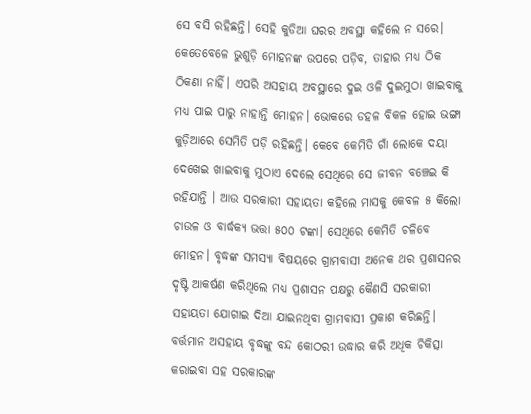ସେ ବସି ରହିଛନ୍ତି। ସେହି କୁଡିଆ ଘରର ଅବସ୍ଥା କହିଲେ ନ ସରେ। କେତେବେଳେ ଭୁଶୁଡ଼ି ମୋହନଙ୍କ ଉପରେ ପଡ଼ିବ, ତାହାର ମଧ୍ୟ ଠିକ ଠିକଣା ନାହିଁ। ଏପରି ଅସହାୟ ଅବସ୍ଥାରେ ଦୁଇ ଓଳି ଦୁଇମୁଠା ଖାଇବାକୁ ମଧ୍ୟ ପାଇ ପାରୁ ନାହାନ୍ତି ମୋହନ। ଭୋକରେ ଡହଳ ବିକଳ ହୋଇ ଭଙ୍ଗା କୁଡ଼ିଆରେ ସେମିତି ପଡ଼ି ରହିଛନ୍ତି। କେବେ କେମିତି ଗାଁ ଲୋକେ ଦୟା ଦେଖେଇ ଖାଇବାକୁ ମୁଠାଏ ଦେଲେ ସେଥିରେ ସେ ଜୀବନ ବଞ୍ଚେଇ କି ରହିଯାନ୍ତି । ଆଉ ସରକାରୀ ସହାୟତା କହିଲେ ମାସକୁ କେବଳ ୫ କିଲୋ ଚାଉଳ ଓ ବାର୍ଦ୍ଧକ୍ୟ ଭତ୍ତା ୫୦୦ ଟଙ୍କା। ସେଥିରେ କେମିତି ଚଳିବେ ମୋହନ। ବୃଦ୍ଧଙ୍କ ସମସ୍ୟା ବିଷୟରେ ଗ୍ରାମବାସୀ ଅନେକ ଥର ପ୍ରଶାସନର ଦୃଷ୍ଟି ଆକର୍ଷଣ କରିଥିଲେ ମଧ୍ୟ ପ୍ରଶାସନ ପକ୍ଷରୁ କୈଣସି ସରକାରୀ ସହାୟତା ଯୋଗାଇ ଦିଆ ଯାଇନଥିବା ଗ୍ରାମବାସୀ ପ୍ରକାଶ କରିଛନ୍ତି। ବର୍ତ୍ତମାନ ଅସହାୟ ବୃଦ୍ଧଙ୍କୁ ବନ୍ଦ କୋଠରୀ ଉଦ୍ଧାର କରି ଅଧିକ ଚିକିତ୍ସା କରାଇବା ସହ ସରକାରଙ୍କ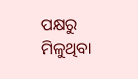ପକ୍ଷରୁ ମିଳୁଥିବା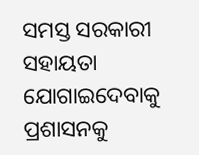ସମସ୍ତ ସରକାରୀ ସହାୟତା ଯୋଗାଇଦେବାକୁ ପ୍ରଶାସନକୁ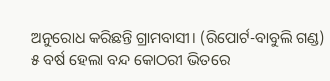ଅନୁରୋଧ କରିଛନ୍ତି ଗ୍ରାମବାସୀ। (ରିପୋର୍ଟ-ବାବୁଲି ଗଣ୍ଡ)
୫ ବର୍ଷ ହେଲା ବନ୍ଦ କୋଠରୀ ଭିତରେ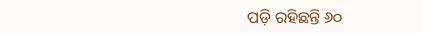ପଡ଼ି ରହିଛନ୍ତି ୬୦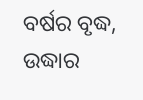ବର୍ଷର ବୃଦ୍ଧ, ଉଦ୍ଧାର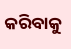କରିବାକୁ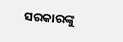ସରକାରଙ୍କୁ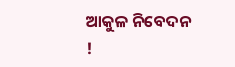ଆକୁଳ ନିବେଦନ !